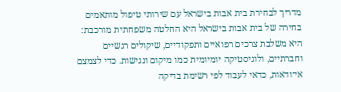מדריך לבחירת בית אבות בישראל עם שירותי טיפול מותאמים
בחירה של בית אבות בישראל היא החלטה משפחתית מורכבת: היא משלבת צרכים רפואיים ותפקודיים, שיקולים רגשיים וחברתיים, ולוגיסטיקה יומיומית כמו מיקום ונגישות. כדי לצמצם אי־ודאות, כדאי לעבוד לפי רשימת בדיקה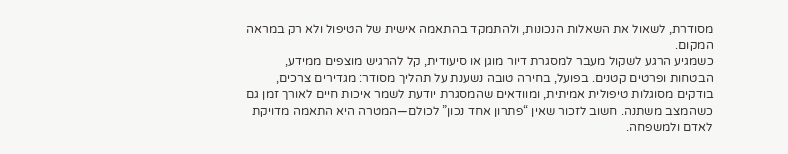מסודרת, לשאול את השאלות הנכונות, ולהתמקד בהתאמה אישית של הטיפול ולא רק במראה המקום.
כשמגיע הרגע לשקול מעבר למסגרת דיור מוגן או סיעודית, קל להרגיש מוצפים ממידע, הבטחות ופרטים קטנים. בפועל, בחירה טובה נשענת על תהליך מסודר: מגדירים צרכים, בודקים מסוגלות טיפולית אמיתית, ומוודאים שהמסגרת יודעת לשמר איכות חיים לאורך זמן גם כשהמצב משתנה. חשוב לזכור שאין “פתרון אחד נכון” לכולם—המטרה היא התאמה מדויקת לאדם ולמשפחה.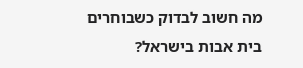מה חשוב לבדוק כשבוחרים בית אבות בישראל?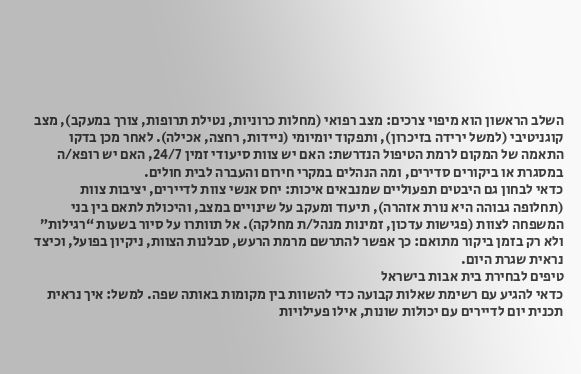השלב הראשון הוא מיפוי צרכים: מצב רפואי (מחלות כרוניות, נטילת תרופות, צורך במעקב), מצב קוגניטיבי (למשל ירידה בזיכרון), ותפקוד יומיומי (ניידות, רחצה, אכילה). לאחר מכן בדקו התאמה של המקום לרמת הטיפול הנדרשת: האם יש צוות סיעודי זמין 24/7, האם יש רופא/ה במסגרת או ביקורים סדירים, ומה הנהלים במקרי חירום והעברה לבית חולים.
כדאי לבחון גם היבטים תפעוליים שמנבאים איכות: יחס אנשי צוות לדיירים, יציבות צוות (תחלופה גבוהה היא נורת אזהרה), תיעוד ומעקב על שינויים במצב, והיכולת לתאם בין בני המשפחה לצוות (פגישות עדכון, זמינות מנהל/ת מחלקה). אל תוותרו על סיור בשעות “רגילות” ולא רק בזמן ביקור מתואם: כך אפשר להתרשם מרמת הרעש, סבלנות הצוות, ניקיון בפועל, וכיצד נראית שגרת היום.
טיפים לבחירת בית אבות בישראל
כדאי להגיע עם רשימת שאלות קבועה כדי להשוות בין מקומות באותה שפה. למשל: איך נראית תכנית יום לדיירים עם יכולות שונות, אילו פעילויות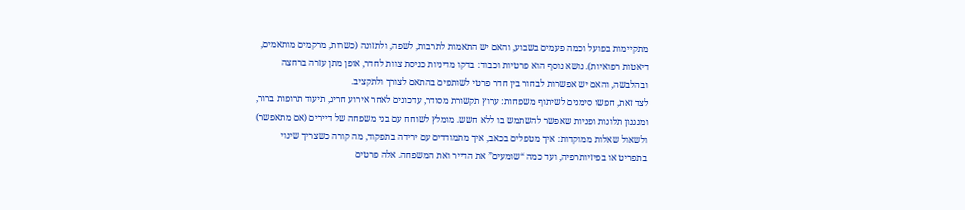מתקיימות בפועל וכמה פעמים בשבוע, והאם יש התאמות לתרבות, לשפה, ולתזונה (כשרות, מרקמים מותאמים, דיאטות רפואיות). נושא נוסף הוא פרטיות וכבוד: בדקו מדיניות כניסת צוות לחדר, אופן מתן עזרה ברחצה ובהלבשה, והאם יש אפשרות לבחור בין חדר פרטי לשותפים בהתאם לצורך ולתקציב.
לצד זאת, חפשו סימנים לשיתוף משפחות: ערוץ תקשורת מסודר, עדכונים לאחר אירוע חריג, תיעוד תרופות ברור, ומנגנון תלונות ופניות שאפשר להשתמש בו ללא חשש. מומלץ לשוחח עם בני משפחה של דיירים (אם מתאפשר) ולשאול שאלות ממוקדות: איך מטפלים בכאב, איך מתמודדים עם ירידה בתפקוד, מה קורה כשצריך שינוי בתפריט או בפיזיותרפיה, ועד כמה “שומעים” את הדייר ואת המשפחה. אלה פרטים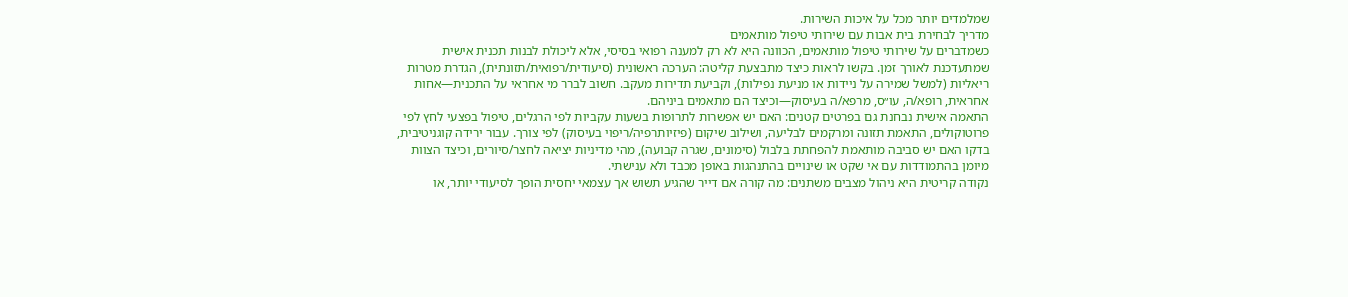שמלמדים יותר מכל על איכות השירות.
מדריך לבחירת בית אבות עם שירותי טיפול מותאמים
כשמדברים על שירותי טיפול מותאמים, הכוונה היא לא רק למענה רפואי בסיסי, אלא ליכולת לבנות תכנית אישית שמתעדכנת לאורך זמן. בקשו לראות כיצד מתבצעת קליטה: הערכה ראשונית (סיעודית/רפואית/תזונתית), הגדרת מטרות ריאליות (למשל שמירה על ניידות או מניעת נפילות), וקביעת תדירות מעקב. חשוב לברר מי אחראי על התכנית—אחות אחראית, רופא/ה, עו״ס, מרפא/ה בעיסוק—וכיצד הם מתאמים ביניהם.
התאמה אישית נבחנת גם בפרטים קטנים: האם יש אפשרות לתרופות בשעות עקביות לפי הרגלים, טיפול בפצעי לחץ לפי פרוטוקולים, התאמת תזונה ומרקמים לבליעה, ושילוב שיקום (פיזיותרפיה/ריפוי בעיסוק) לפי צורך. עבור ירידה קוגניטיבית, בדקו האם יש סביבה מותאמת להפחתת בלבול (סימונים, שגרה קבועה), מהי מדיניות יציאה לחצר/סיורים, וכיצד הצוות מיומן בהתמודדות עם אי שקט או שינויים בהתנהגות באופן מכבד ולא ענישתי.
נקודה קריטית היא ניהול מצבים משתנים: מה קורה אם דייר שהגיע תשוש אך עצמאי יחסית הופך לסיעודי יותר, או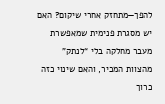להפך—מתחזק אחרי שיקום? האם יש מסגרת פנימית שמאפשרת מעבר מחלקה בלי “לנתק” מהצוות המכיר, והאם שינוי כזה כרוך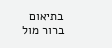בתיאום ברור מול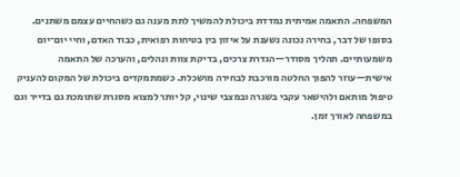המשפחה. התאמה אמיתית נמדדת ביכולת להמשיך לתת מענה גם כשהחיים עצמם משתנים.
בסופו של דבר, בחירה נכונה נשענת על איזון בין בטיחות רפואית, כבוד האדם, וחיי יום־יום משמעותיים. תהליך מסודר—הגדרת צרכים, בדיקת צוות ונהלים, והערכה של התאמה אישית—עוזר להפוך החלטה מורכבת לבחירה מושכלת. כשמתמקדים ביכולת של המקום להעניק טיפול מותאם ולהישאר עקבי בשגרה ובמצבי שינוי, קל יותר למצוא מסגרת שתומכת גם בדייר וגם במשפחה לאורך זמן.